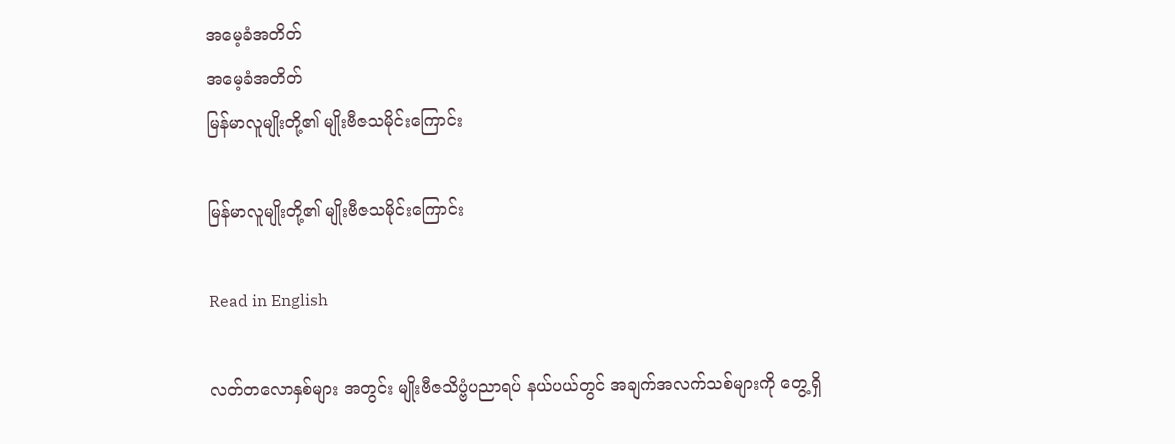အမေ့ခံအတိတ်
အမေ့ခံအတိတ်
မြန်မာလူမျိုးတို့၏ မျိုးဗီဇသမိုင်းကြောင်း

မြန်မာလူမျိုးတို့၏ မျိုးဗီဇသမိုင်းကြောင်း

Read in English

လတ်တလောနှစ်များ အတွင်း မျိုးဗီဇသိပ္ဗံပညာရပ် နယ်ပယ်တွင် အချက်အလက်သစ်များကို တွေ့ရှိ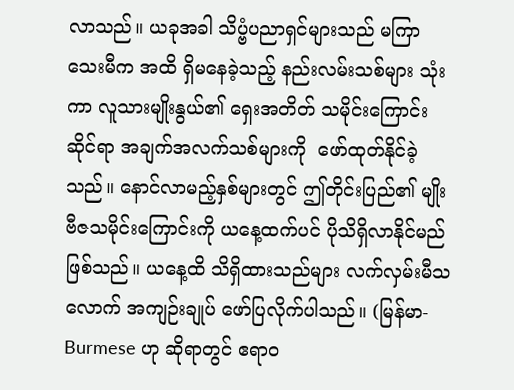လာသည်။ ယခုအခါ သိပ္ဗံပညာရှင်များသည် မကြာသေးမီက အထိ ရှိမနေခဲ့သည့် နည်းလမ်းသစ်များ သုံးကာ လူသားမျိုးနွယ်၏ ရှေးအတိတ် သမိုင်းကြောင်းဆိုင်ရာ အချက်အလက်သစ်များကို  ဖော်ထုတ်နိုင်ခဲ့သည်။ နောင်လာမည့်နှစ်များတွင် ဤတိုင်းပြည်၏ မျိုးဗီဇသမိုင်းကြောင်းကို ယနေ့ထက်ပင် ပိုသိရှိလာနိုင်မည် ဖြစ်သည်။ ယနေ့ထိ သိရှိထားသည်များ လက်လှမ်းမီသလောက် အကျဉ်းချုပ် ဖော်ပြလိုက်ပါသည်။ (မြန်မာ-Burmese ဟု ဆိုရာတွင် ဧရာဝ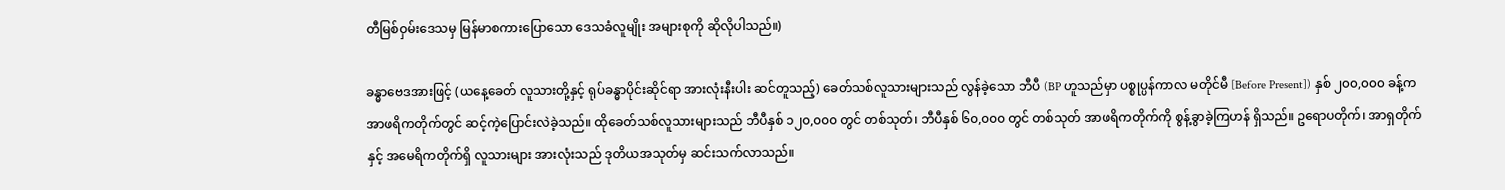တီမြစ်ဝှမ်းဒေသမှ မြန်မာစကားပြောသော ဒေသခံလူမျိုး အများစုကို ဆိုလိုပါသည်။)

ခန္ဓာဗေဒအားဖြင့် (ယနေ့ခေတ် လူသားတို့နှင့် ရုပ်ခန္ဓာပိုင်းဆိုင်ရာ အားလုံးနီးပါး ဆင်တူသည့်) ခေတ်သစ်လူသားများသည် လွန်ခဲ့သော ဘီပီ (BP ဟူသည်မှာ ပစ္စုပ္ပန်ကာလ မတိုင်မီ [Before Present]) နှစ် ၂၀၀,၀၀၀ ခန့်က အာဖရိကတိုက်တွင် ဆင့်ကဲ့ပြောင်းလဲခဲ့သည်။ ထိုခေတ်သစ်လူသားများသည် ဘီပီနှစ် ၁၂၀,၀၀၀ တွင် တစ်သုတ်၊ ဘီပီနှစ် ၆၀,၀၀၀ တွင် တစ်သုတ် အာဖရိကတိုက်ကို စွန့်ခွာခဲ့ကြဟန် ရှိသည်။ ဥရောပတိုက်၊ အာရှတိုက်နှင့် အမေရိကတိုက်ရှိ လူသားများ အားလုံးသည် ဒုတိယအသုတ်မှ ဆင်းသက်လာသည်။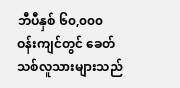ဘီပီနှစ် ၆၀,၀၀၀ ဝန်းကျင်တွင် ခေတ်သစ်လူသားများသည်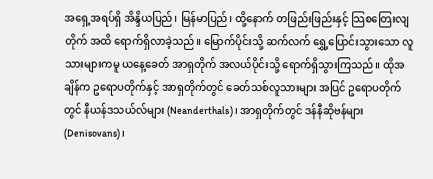အရှေ့အရပ်ရှိ အိန္ဒိယပြည်၊ မြန်မာပြည်၊ ထို့နောက် တဖြည်းဖြည်းနှင့် သြစတြေးလျတိုက် အထိ ရောက်ရှိလာခဲ့သည်။ မြောက်ပိုင်းသို့ ဆက်လက် ရွှေ့ပြောင်းသွားသော လူသားများကမူ ယနေ့ခေတ် အာရှတိုက် အလယ်ပိုင်းသို့ ရောက်ရှိသွားကြသည်။ ထိုအချိန်က ဥရောပတိုက်နှင့် အာရှတိုက်တွင် ခေတ်သစ်လူသားများ အပြင် ဥရောပတိုက်တွင် နီယန်ဒသယ်လ်များ (Neanderthals)၊ အာရှတိုက်တွင် ဒန်နီဆိုဗန်များ (Denisovans)၊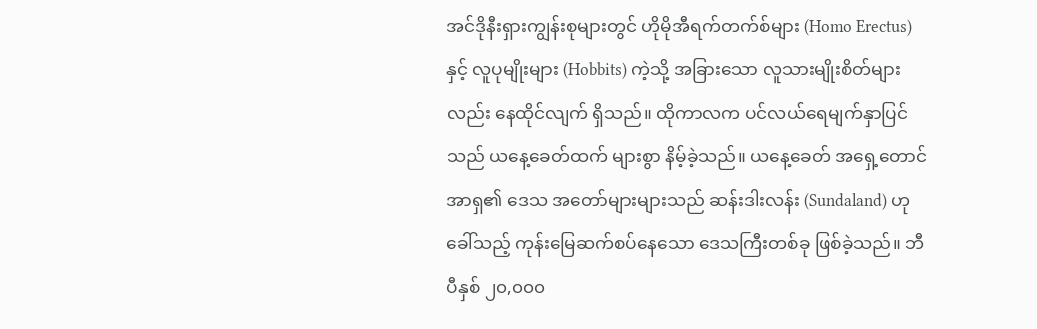အင်ဒိုနီးရှားကျွန်းစုများတွင် ဟိုမိုအီရက်တက်စ်များ (Homo Erectus) နှင့် လူပုမျိုးများ (Hobbits) ကဲ့သို့ အခြားသော လူသားမျိုးစိတ်များလည်း နေထိုင်လျက် ရှိသည်။ ထိုကာလက ပင်လယ်ရေမျက်နှာပြင်သည် ယနေ့ခေတ်ထက် များစွာ နိမ့်ခဲ့သည်။ ယနေ့ခေတ် အရှေ့တောင်အာရှ၏ ဒေသ အတော်များများသည် ဆန်းဒါးလန်း (Sundaland) ဟု ခေါ်သည့် ကုန်းမြေဆက်စပ်နေသော ဒေသကြီးတစ်ခု ဖြစ်ခဲ့သည်။ ဘီပီနှစ် ၂၀,၀၀၀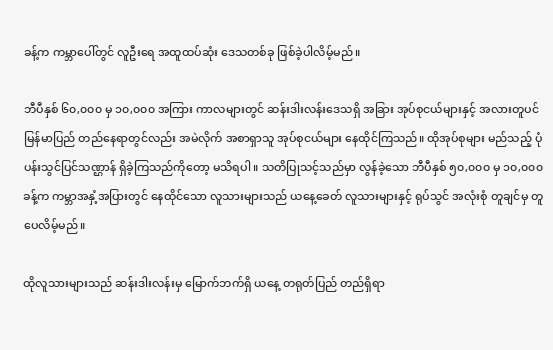ခန့်က ကမ္ဘာပေါ်တွင် လူဦးရေ အထူထပ်ဆုံး ဒေသတစ်ခု ဖြစ်ခဲ့ပါလိမ့်မည်။

ဘီပီနှစ် ၆၀,၀၀၀ မှ ၁၀,၀၀၀ အကြား ကာလများတွင် ဆန်းဒါးလန်းဒေသရှိ အခြား အုပ်စုငယ်များနှင့် အလားတူပင် မြန်မာပြည် တည်နေရာတွင်လည်း အမဲလိုက် အစာရှာသူ အုပ်စုငယ်များ နေထိုင်ကြသည်။ ထိုအုပ်စုများ မည်သည့် ပုံပန်းသွင်ပြင်သဏ္ဌာန် ရှိခဲ့ကြသည်ကိုတော့ မသိရပါ။ သတိပြုသင့်သည်မှာ လွန်ခဲ့သော ဘီပီနှစ် ၅၀,၀၀၀ မှ ၁၀,၀၀၀ ခန့်က ကမ္ဘာအနှံ့အပြားတွင် နေထိုင်သော လူသားများသည် ယနေ့ခေတ် လူသားများနှင့် ရုပ်သွင် အလုံးစုံ တူချင်မှ တူပေလိမ့်မည်။

ထိုလူသားများသည် ဆန်းဒါးလန်းမှ မြောက်ဘက်ရှိ ယနေ့ တရုတ်ပြည် တည်ရှိရာ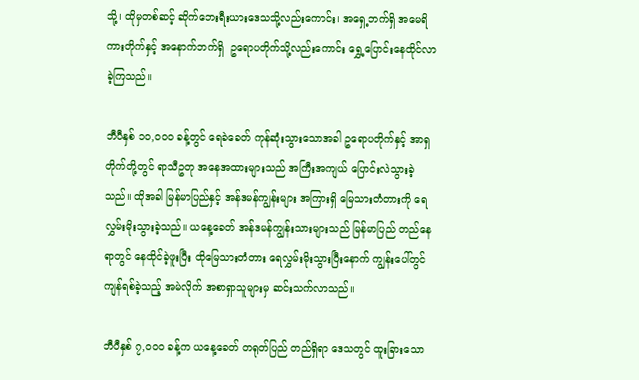သို့၊ ထိုမှတစ်ဆင့် ဆိုက်ဘေးရီးယားဒေသသို့လည်းကောင်း၊ အရှေ့ဘက်ရှိ အမေရိကားတိုက်နှင့် အနောက်ဘက်ရှိ  ဥရောပတိုက်သို့လည်းကောင်း ရွှေ့ပြောင်းနေထိုင်လာခဲ့ကြသည်။

ဘီပီနှစ် ၁၀,၀၀၀ ခန့်တွင် ရေခဲခေတ် ကုန်ဆုံးသွားသောအခါ ဥရောပတိုက်နှင့် အာရှတိုက်တို့တွင် ရာသီဥတု အနေအထားများသည် အကြီးအကျယ် ပြောင်းလဲသွားခဲ့သည်။ ထိုအခါ မြန်မာပြည်နှင့် အန်ဒမန်ကျွန်းများ အကြားရှိ မြေသားတံတားကို ရေလွှမ်းမိုးသွားခဲ့သည်။ ယနေ့ခေတ် အန်ဒမန်ကျွန်းသားများသည် မြန်မာပြည် တည်နေရာတွင် နေထိုင်ခဲ့ဖူးပြီး ထိုမြေသားတံတား ရေလွှမ်းမိုးသွားပြီးနောက် ကျွန်းပေါ်တွင် ကျန်ရစ်ခဲ့သည့် အမဲလိုက် အစာရှာသူများမှ ဆင်းသက်လာသည်။

ဘီပီနှစ် ၇,၀၀၀ ခန့်က ယနေ့ခေတ် တရုတ်ပြည် တည်ရှိရာ ဒေသတွင် ထူးခြားသော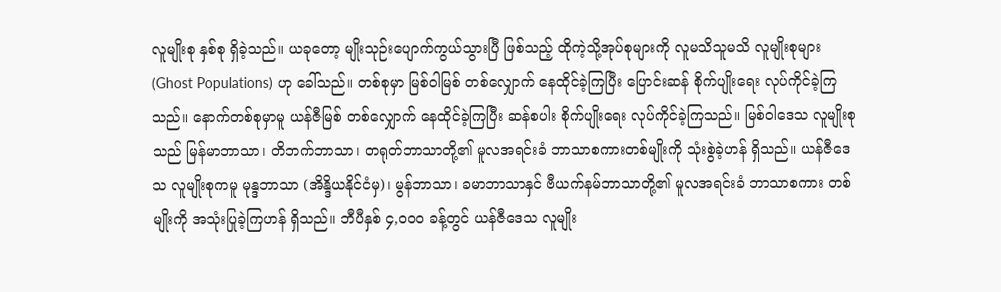လူမျိုးစု နှစ်စု ရှိခဲ့သည်။ ယခုတော့ မျိုးသုဉ်းပျောက်ကွယ်သွားပြီ ဖြစ်သည့် ထိုကဲ့သို့အုပ်စုများကို လူမသိသူမသိ လူမျိုးစုများ (Ghost Populations) ဟု ခေါ်သည်။ တစ်စုမှာ မြစ်ဝါမြစ် တစ်လျှောက် နေထိုင်ခဲ့ကြပြီး ပြောင်းဆန် စိုက်ပျိုးရေး လုပ်ကိုင်ခဲ့ကြသည်။ နောက်တစ်စုမှာမူ ယန်ဇီမြစ် တစ်လျှောက် နေထိုင်ခဲ့ကြပြီး ဆန်စပါး စိုက်ပျိုးရေး လုပ်ကိုင်ခဲ့ကြသည်။ မြစ်ဝါဒေသ လူမျိုးစုသည် မြန်မာဘာသာ၊ တိဘက်ဘာသာ၊ တရုတ်ဘာသာတို့၏ မူလအရင်းခံ ဘာသာစကားတစ်မျိုးကို သုံးစွဲခဲ့ဟန် ရှိသည်။ ယန်ဇီဒေသ လူမျိုးစုကမူ မုန္ဒဘာသာ (အိန္ဒိယနိုင်ငံမှ)၊ မွန်ဘာသာ၊ ခမာဘာသာနှင် ဗီယက်နမ်ဘာသာတို့၏ မူလအရင်းခံ ဘာသာစကား တစ်မျိုးကို အသုံးပြုခဲ့ကြဟန် ရှိသည်။ ဘီပီနှစ် ၄,၀၀၀ ခန့်တွင် ယန်ဇီဒေသ လူမျိုး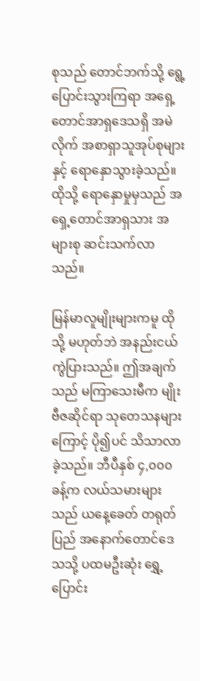စုသည် တောင်ဘက်သို့ ရွေ့ပြောင်းသွားကြရာ အရှေ့တောင်အာရှဒေသရှိ အမဲလိုက် အစာရှာသူအုပ်စုများနှင့် ရောနှောသွားခဲ့သည်။ ထိုသို့ ရောနှောမှုမှသည် အရှေ့တောင်အာရှသား အများစု ဆင်းသက်လာသည်။

မြန်မာလူမျိုးများကမူ ထိုသို့ မဟုတ်ဘဲ အနည်းငယ် ကွဲပြားသည်။ ဤအချက်သည် မကြာသေးမီက မျိုးဗီဇဆိုင်ရာ သုတေသနများကြောင့် ပို၍ပင် သိသာလာခဲ့သည်။ ဘီပီနှစ် ၄,၀၀၀ ခန့်က လယ်သမားများသည် ယနေ့ခေတ် တရုတ်ပြည် အနောက်တောင်ဒေသသို့ ပထမဦးဆုံး ရွှေ့ပြောင်း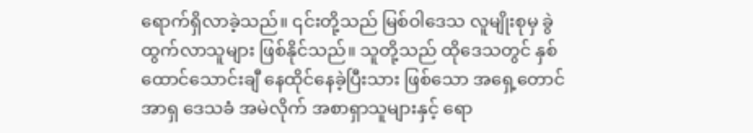ရောက်ရှိလာခဲ့သည်။ ၎င်းတို့သည် မြစ်ဝါဒေသ လူမျိုးစုမှ ခွဲထွက်လာသူများ ဖြစ်နိုင်သည်။ သူတို့သည် ထိုဒေသတွင် နှစ်ထောင်သောင်းချီ နေထိုင်နေခဲ့ပြီးသား ဖြစ်သော အရှေ့တောင်အာရှ ဒေသခံ အမဲလိုက် အစာရှာသူများနှင့် ရော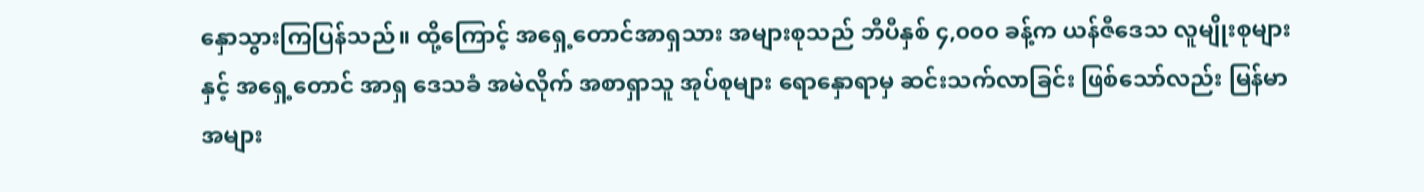နှောသွားကြပြန်သည်။ ထို့ကြောင့် အရှေ့တောင်အာရှသား အများစုသည် ဘီပီနှစ် ၄,၀၀၀ ခန့်က ယန်ဇီဒေသ လူမျိုးစုများနှင့် အရှေ့တောင် အာရှ ဒေသခံ အမဲလိုက် အစာရှာသူ အုပ်စုများ ရောနှောရာမှ ဆင်းသက်လာခြင်း ဖြစ်သော်လည်း မြန်မာအများ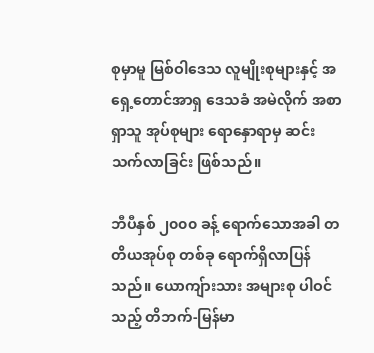စုမှာမူ မြစ်ဝါဒေသ လူမျိုးစုများနှင့် အရှေ့တောင်အာရှ ဒေသခံ အမဲလိုက် အစာရှာသူ အုပ်စုများ ရောနှောရာမှ ဆင်းသက်လာခြင်း ဖြစ်သည်။

ဘီပီနှစ် ၂၀၀၀ ခန့် ရောက်သောအခါ တတိယအုပ်စု တစ်ခု ရောက်ရှိလာပြန်သည်။ ယောကျ်ားသား အများစု ပါဝင်သည့် တိဘက်-မြန်မာ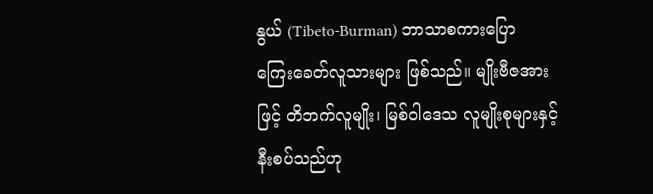နွယ် (Tibeto-Burman) ဘာသာစကားပြော ကြေးခေတ်လူသားများ ဖြစ်သည်။ မျိုးဗီဇအားဖြင့် တိဘက်လူမျိုး၊ မြစ်ဝါဒေသ လူမျိုးစုများနှင့် နီးစပ်သည်ဟု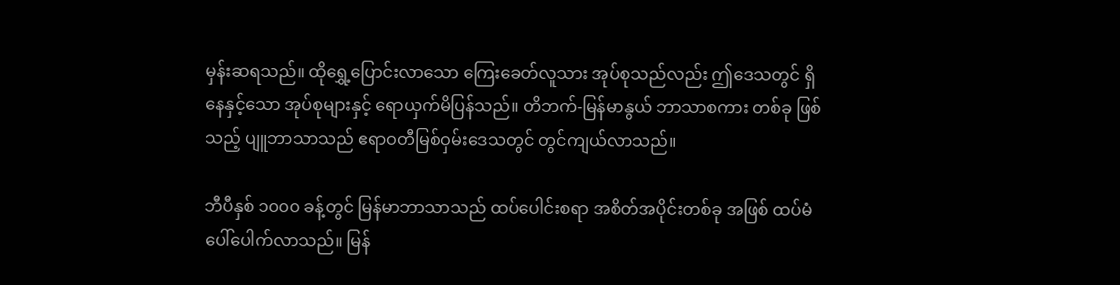မှန်းဆရသည်။ ထိုရွှေ့ပြောင်းလာသော ကြေးခေတ်လူသား အုပ်စုသည်လည်း ဤဒေသတွင် ရှိနေနှင့်သော အုပ်စုများနှင့် ရောယှက်မိပြန်သည်။ တိဘက်-မြန်မာနွယ် ဘာသာစကား တစ်ခု ဖြစ်သည့် ပျူဘာသာသည် ဧရာဝတီမြစ်ဝှမ်းဒေသတွင် တွင်ကျယ်လာသည်။

ဘီပီနှစ် ၁၀၀၀ ခန့်တွင် မြန်မာဘာသာသည် ထပ်ပေါင်းစရာ အစိတ်အပိုင်းတစ်ခု အဖြစ် ထပ်မံ ပေါ်ပေါက်လာသည်။ မြန်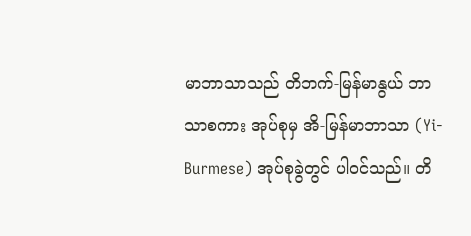မာဘာသာသည် တိဘက်-မြန်မာနွယ် ဘာသာစကား အုပ်စုမှ အိ-မြန်မာဘာသာ (Yi-Burmese) အုပ်စုခွဲတွင် ပါဝင်သည်။ တိ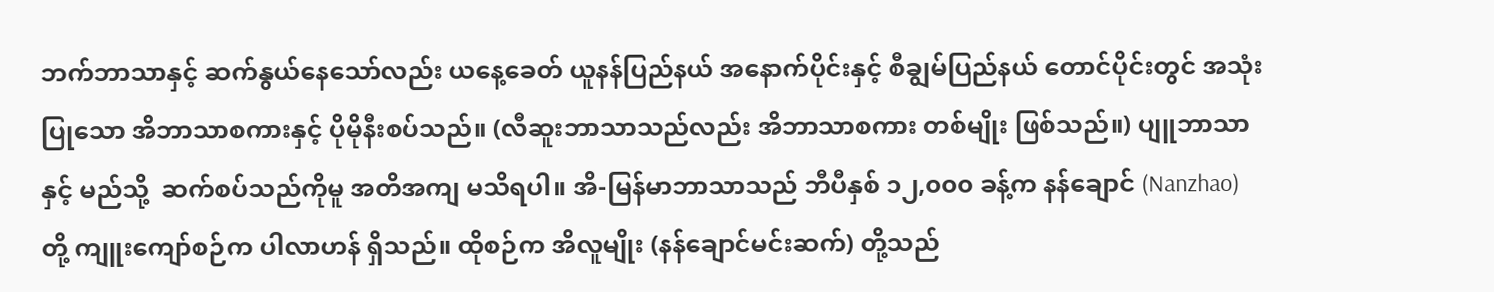ဘက်ဘာသာနှင့် ဆက်နွယ်နေသော်လည်း ယနေ့ခေတ် ယူနန်ပြည်နယ် အနောက်ပိုင်းနှင့် စီချွမ်ပြည်နယ် တောင်ပိုင်းတွင် အသုံးပြုသော အိဘာသာစကားနှင့် ပိုမိုနီးစပ်သည်။ (လီဆူးဘာသာသည်လည်း အိဘာသာစကား တစ်မျိုး ဖြစ်သည်။) ပျူဘာသာနှင့် မည်သို့  ဆက်စပ်သည်ကိုမူ အတိအကျ မသိရပါ။ အိ-မြန်မာဘာသာသည် ဘီပီနှစ် ၁၂,၀၀၀ ခန့်က နန်ချောင် (Nanzhao) တို့ ကျူးကျော်စဉ်က ပါလာဟန် ရှိသည်။ ထိုစဉ်က အိလူမျိုး (နန်ချောင်မင်းဆက်) တို့သည်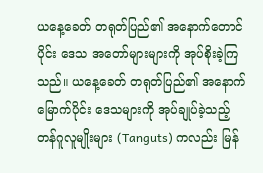ယနေ့ခေတ် တရုတ်ပြည်၏ အနောက်တောင်ပိုင်း ဒေသ အတော်များများကို အုပ်စိုးခဲ့ကြသည်။ ယနေ့ခေတ် တရုတ်ပြည်၏ အနောက်မြောက်ပိုင်း ဒေသများကို အုပ်ချုပ်ခဲ့သည့် တန်ဂူလူမျိုးများ (Tanguts) ကလည်း မြန်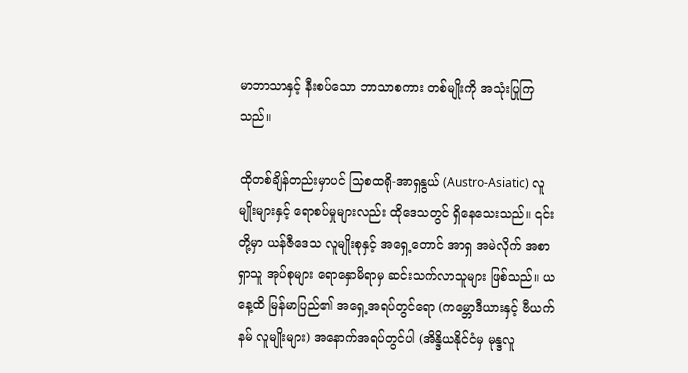မာဘာသာနှင့် နီးစပ်သော ဘာသာစကား တစ်မျိုးကို အသုံးပြုကြသည်။

ထိုတစ်ချိန်တည်းမှာပင် သြစထရို-အာရှနွယ် (Austro-Asiatic) လူမျိုးများနှင့် ရောစပ်မှုများလည်း ထိုဒေသတွင် ရှိနေသေးသည်။ ၎င်းတို့မှာ ယန်ဇီဒေသ လူမျိုးစုနှင့် အရှေ့တောင် အာရှ အမဲလိုက် အစာရှာသူ အုပ်စုများ ရောနှောမိရာမှ ဆင်းသက်လာသူများ ဖြစ်သည်။ ယနေ့ထိ မြန်မာပြည်၏ အရှေ့အရပ်တွင်ရော (ကမ္ဘောဒီယားနှင့် ဗီယက်နမ် လူမျိုးများ) အနောက်အရပ်တွင်ပါ (အိန္ဒိယနိုင်ငံမှ မုန္ဒလူ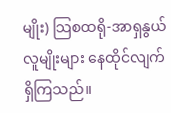မျိုး) သြစထရို-အာရှနွယ် လူမျိုးများ နေထိုင်လျက် ရှိကြသည်။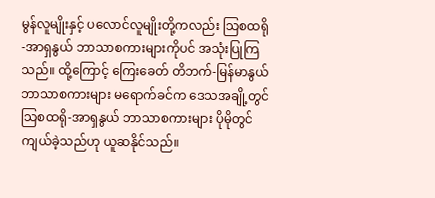မွန်လူမျိုးနှင့် ပလောင်လူမျိုးတို့ကလည်း သြစထရို-အာရှနွယ် ဘာသာစကားများကိုပင် အသုံးပြုကြသည်။ ထို့ကြောင့် ကြေးခေတ် တိဘက်-မြန်မာနွယ် ဘာသာစကားများ မရောက်ခင်က ဒေသအချို့တွင် သြစထရို-အာရှနွယ် ဘာသာစကားများ ပိုမိုတွင်ကျယ်ခဲ့သည်ဟု ယူဆနိုင်သည်။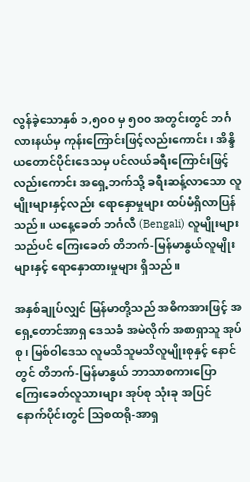လွန်ခဲ့သောနှစ် ၁,၅၀၀ မှ ၅၀၀ အတွင်းတွင် ဘင်္ဂလားနယ်မှ ကုန်းကြောင်းဖြင့်လည်းကောင်း၊ အိန္ဒိယတောင်ပိုင်းဒေသမှ ပင်လယ်ခရီးကြောင်းဖြင့်လည်းကောင်း အရှေ့ဘက်သို့ ခရီးဆန့်လာသော လူမျိုးများနှင့်လည်း ရောနှောမှုများ ထပ်မံရှိလာပြန်သည်။ ယနေ့ခေတ် ဘင်္ဂလီ (Bengali) လူမျိုးများသည်ပင် ကြေးခေတ် တိဘက်-မြန်မာနွယ်လူမျိုးများနှင့် ရောနှောထားမှုများ ရှိသည်။

အနှစ်ချုပ်လျှင် မြန်မာတို့သည် အဓိကအားဖြင့် အရှေ့တောင်အာရှ ဒေသခံ အမဲလိုက် အစာရှာသူ အုပ်စု၊ မြစ်ဝါဒေသ လူမသိသူမသိလူမျိုးစုနှင့် နောင်တွင် တိဘက်-မြန်မာနွယ် ဘာသာစကားပြော ကြေးခေတ်လူသားများ အုပ်စု သုံးခု အပြင် နောက်ပိုင်းတွင် သြစထရို-အာရှ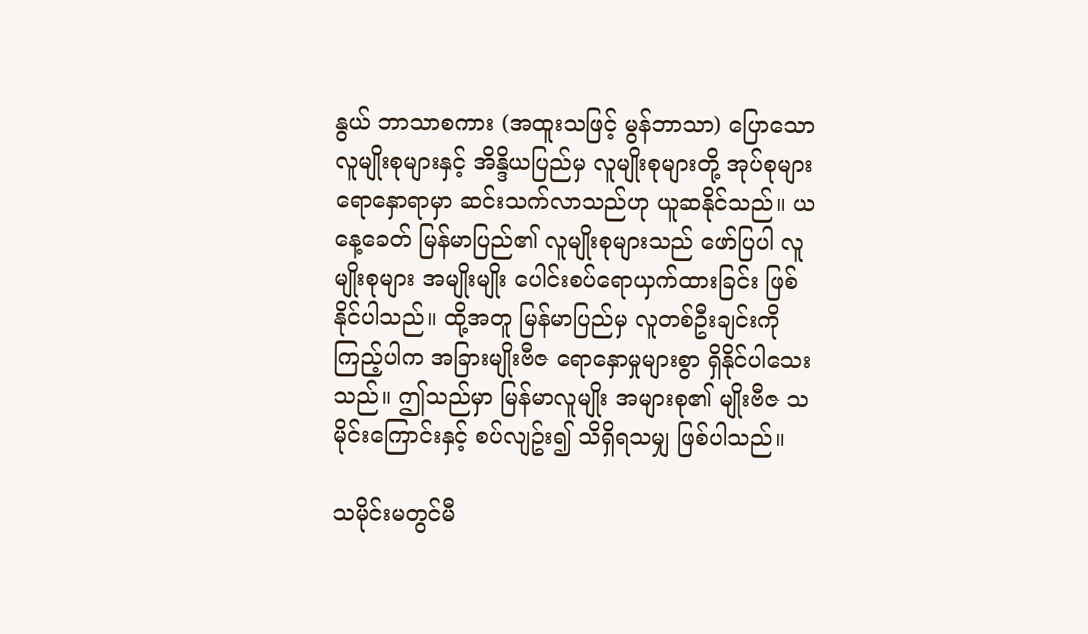နွယ် ဘာသာစကား (အထူးသဖြင့် မွန်ဘာသာ) ပြောသော လူမျိုးစုများနှင့် အိန္ဒိယပြည်မှ လူမျိုးစုများတို့ အုပ်စုများ ရောနှောရာမှာ ဆင်းသက်လာသည်ဟု ယူဆနိုင်သည်။ ယနေ့ခေတ် မြန်မာပြည်၏ လူမျိုးစုများသည် ဖော်ပြပါ လူမျိုးစုများ အမျိုးမျိုး ပေါင်းစပ်ရောယှက်ထားခြင်း ဖြစ်နိုင်ပါသည်။ ထို့အတူ မြန်မာပြည်မှ လူတစ်ဦးချင်းကို ကြည့်ပါက အခြားမျိုးဗီဇ ရောနှောမှုများစွာ ရှိနိုင်ပါသေးသည်။ ဤသည်မှာ မြန်မာလူမျိုး အများစု၏ မျိုးဗီဇ သမိုင်းကြောင်းနှင့် စပ်လျဥ်း၍ သိရှိရသမျှ ဖြစ်ပါသည်။

သမိုင်းမတွင်မီ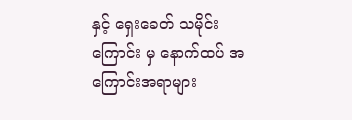နှင့် ရှေးခေတ် သမိုင်းကြောင်း မှ နောက်ထပ် အကြောင်းအရာများ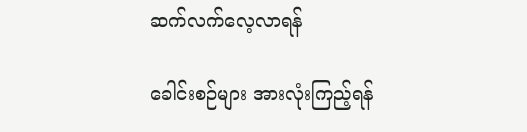ဆက်လက်လေ့လာရန်

ခေါင်းစဉ်များ အားလုံးကြည့်ရန်